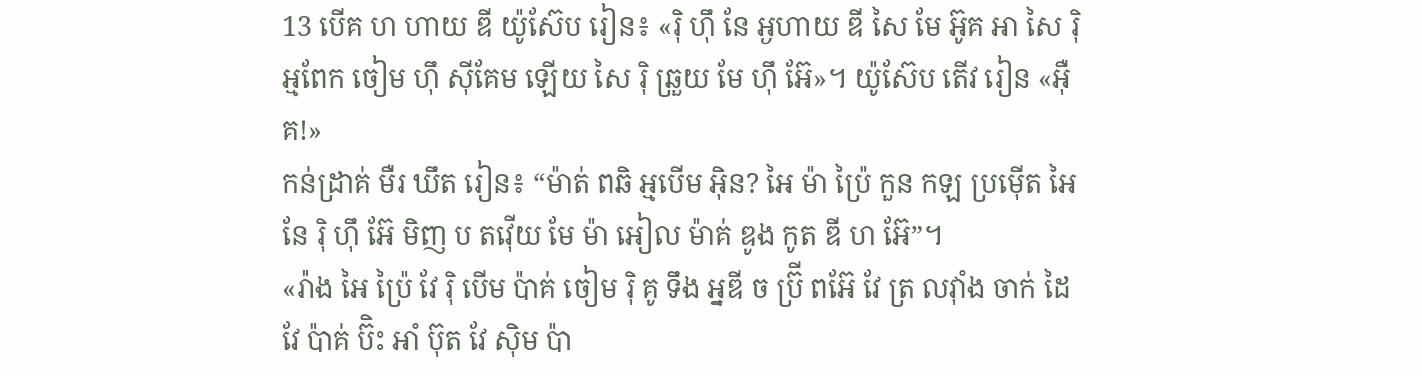13 បើគ ហ ហាយ ឌី យ៉ូស៊ែប រៀន៖ «រ៉ិ ហ៊ឹ នែ អ្ងហាយ ឌី សៃ មែ អ៊ូគ អា សៃ រ៉ិ អ្មពែក ចៀម ហ៊ឹ ស៊ីគែម ឡើយ សៃ រ៉ិ ឆ្រួយ មែ ហ៊ឹ អ៊ែ»។ យ៉ូស៊ែប តើវ រៀន «អ៊ឺគ!»
កន់ដ្រាគ់ មឺរ ឃឹត រៀន៖ “ម៉ាត់ ពឆិ អ្មបើម អ៊ិន? អៃ ម៉ា ប្រ៉ៃ កួន កឡ ប្រម៉ើត អៃ នែ រ៉ិ ហ៊ឹ អ៊ែ មិញ ប តវ៉ើយ មែ ម៉ា អៀល ម៉ាគ់ ឌូង កូត ឌី ហ អ៊ែ”។
«រ៉ាង អៃ ប្រ៉ៃ វែ រ៉ិ បើម ប៉ាគ់ ចៀម រ៉ិ គូ ទឹង អ្នឌី ច ប្រ៊ី ពអ៊ែ វែ ត្រ លវ៉ាំង ចាក់ ដៃ វែ ប៉ាគ់ ប៊ិះ អាំ ប៊ុត វែ ស៊ិម ប៉ា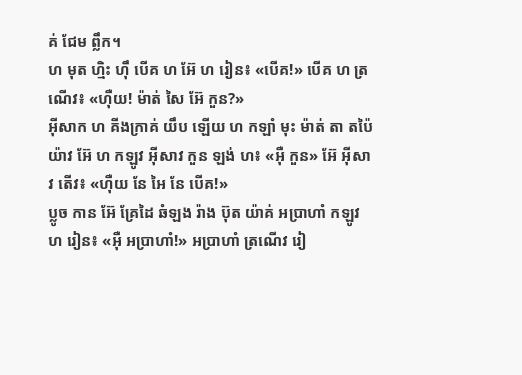គ់ ជែម ព្លឹក។
ហ មុត ហ្មិះ ហ៊ឹ បើគ ហ អ៊ែ ហ រៀន៖ «បើគ!» បើគ ហ ត្រណើវ៖ «ហ៊ឺយ! ម៉ាត់ សៃ អ៊ែ កួន?»
អ៊ីសាក ហ គីងក្រាគ់ យឹប ឡើយ ហ កឡាំ មុះ ម៉ាត់ តា តប៉ៃ យ៉ាវ អ៊ែ ហ កឡូវ អ៊ីសាវ កួន ឡង់ ហ៖ «អ៊ឺ កួន» អ៊ែ អ៊ីសាវ តើវ៖ «ហ៊ឺយ នែ អៃ នែ បើគ!»
ប្លូច កាន អ៊ែ គ្រែដៃ ឆំឡង រ៉ាង ប៊ុត យ៉ាគ់ អប្រាហាំ កឡូវ ហ រៀន៖ «អ៊ឺ អប្រាហាំ!» អប្រាហាំ ត្រណើវ រៀ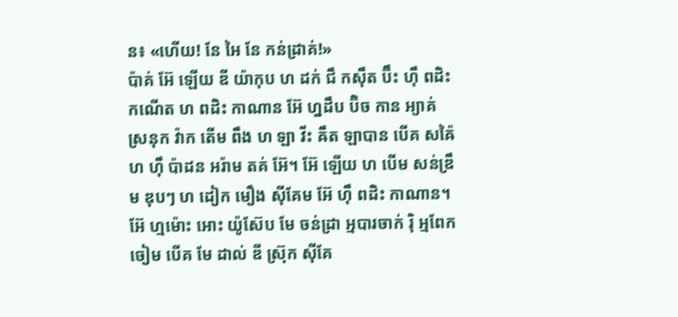ន៖ «ហើយ! នែ អៃ នែ កន់ដ្រាគ់!»
ប៉ាគ់ អ៊ែ ឡើយ ឌី យ៉ាកុប ហ ដក់ ជឹ កស៊ឹត ប៊ឹះ ហ៊ឹ ពដិះ កណើត ហ ពដិះ កាណាន អ៊ែ ហ្នដឹប ប៊ិច កាន អ្យាគ់ ស្រនុក វ៉ាក តើម ពឹង ហ ឡា វីះ ឝឹត ឡាបាន បើគ សឝ៉ៃ ហ ហ៊ឹ ប៉ាដន អរ៉ាម តគ់ អ៊ែ។ អ៊ែ ឡើយ ហ បើម សន់ឌ្រឹម ឌុបៗ ហ ដៀក មឿង ស៊ីគែម អ៊ែ ហ៊ឹ ពដិះ កាណាន។
អ៊ែ ហ្មម៉ោះ អោះ យ៉ូស៊ែប មែ ចន់ដ្រា អ្មបារចាក់ រ៉ិ អ្មពែក ចៀម បើគ មែ ដាល់ ឌី ស្រ៊ុក ស៊ីគែ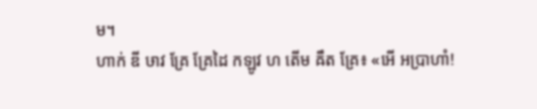ម។
ហាក់ ឌី ឞាវ គ្រែ គ្រែដៃ កឡូវ ហ តើម ឝឹត គ្រែ៖ «អើ អប្រាហាំ!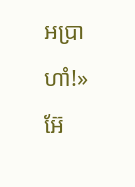អប្រាហាំ!» អ៊ែ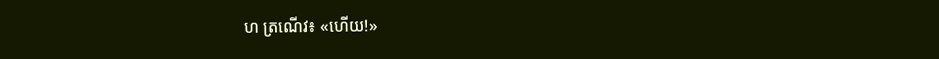ហ ត្រណើវ៖ «ហើយ!»